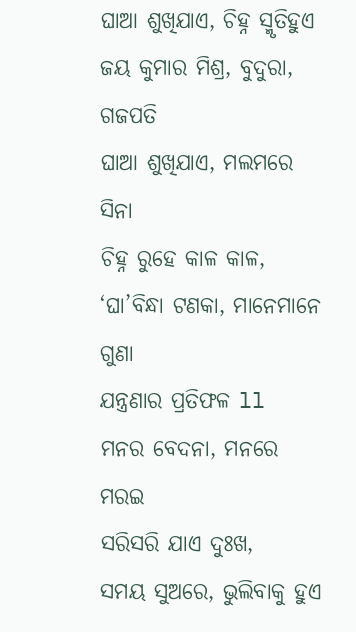ଘାଆ ଶୁଖିଯାଏ, ଚିହ୍ନ ସ୍ମୃତିହୁଏ
ଜୟ କୁମାର ମିଶ୍ର, ବୁଦୁରା, ଗଜପତି
ଘାଆ ଶୁଖିଯାଏ, ମଲମରେ ସିନା
ଚିହ୍ନ ରୁହେ କାଳ କାଳ,
‘ଘା’ବିନ୍ଧା ଟଣକା, ମାନେମାନେ ଗୁଣା
ଯନ୍ତ୍ରଣାର ପ୍ରତିଫଳ ll
ମନର ବେଦନା, ମନରେ ମରଇ
ସରିସରି ଯାଏ ଦୁଃଖ,
ସମୟ ସୁଅରେ, ଭୁଲିବାକୁ ହୁଏ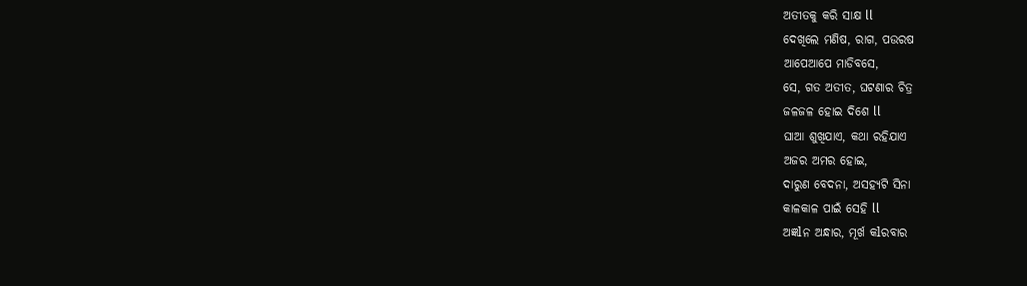ଅତୀତକୁ କରି ସାକ୍ଷ ll
ଦେଖିଲେ ମଣିଷ, ରାଗ, ପଉରଷ
ଆପେଆପେ ମାଡିବସେ,
ସେ, ଗତ ଅତୀତ, ଘଟଣାର ଚିତ୍ର
ଜଳଜଳ ହୋଇ ଦିଶେ ll
ଘାଆ ଶୁଖିଯାଏ, କଥା ରହିଯାଏ
ଅଜର ଅମର ହୋଇ,
ଦାରୁଣ ବେଦନା, ଅସହ୍ୟଟି ସିନା
କାଳକାଳ ପାଇଁ ସେହି ll
ଅଜ୍ଞlନ ଅନ୍ଧାର, ମୂର୍ଖ କlରବାର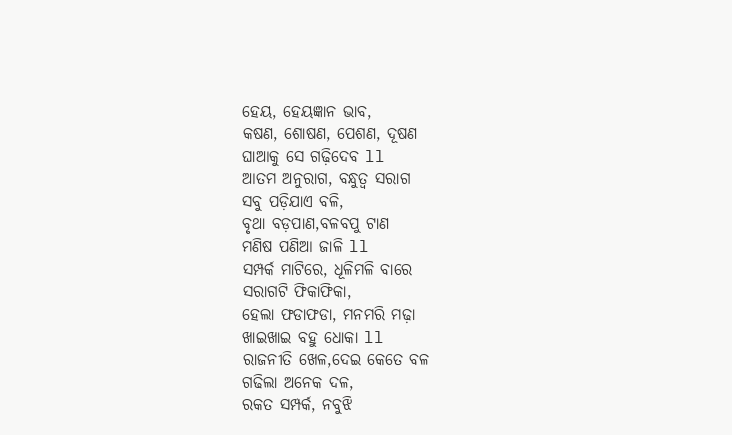ହେୟ, ହେୟଜ୍ଞାନ ଭାବ,
କଷଣ, ଶୋଷଣ, ପେଶଣ, ଦୂଷଣ
ଘାଆକୁ ସେ ଗଢ଼ିଦେବ ll
ଆତମ ଅନୁରାଗ, ବନ୍ଧୁତ୍ୱ ସରାଗ
ସବୁ ପଡ଼ିଯାଏ ବଳି,
ବୃଥା ବଡ଼ପାଣ,ବଳବପୁ ଟାଣ
ମଣିଷ ପଣିଆ ଜାଳି ll
ସମ୍ପର୍କ ମାଟିରେ, ଧୂଳିମଳି ବାରେ
ସରାଗଟି ଫିକାଫିକା,
ହେଲା ଫଡାଫଡା, ମନମରି ମଢ଼ା
ଖାଇଖାଇ ବହୁ ଧୋକା ll
ରାଜନୀତି ଖେଳ,ଦେଇ କେତେ ବଳ
ଗଢିଲା ଅନେକ ଦଳ,
ରକତ ସମ୍ପର୍କ, ନବୁଝି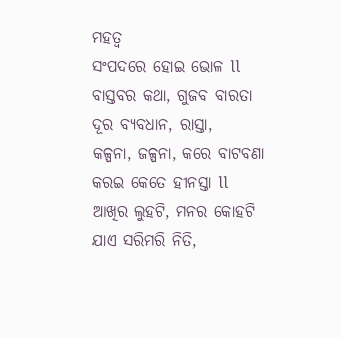ମହତ୍ୱ
ସଂପଦରେ ହୋଇ ଭୋଳ ll
ବାସ୍ତବର କଥା, ଗୁଜବ ବାରତା
ଦୂର ବ୍ୟବଧାନ, ରାସ୍ତା,
କଳ୍ପନା, ଜଳ୍ପନା, କରେ ବାଟବଣା
କରଇ କେତେ ହୀନସ୍ତା ll
ଆଖିର ଲୁହଟି, ମନର କୋହଟି
ଯାଏ ସରିମରି ନିତି,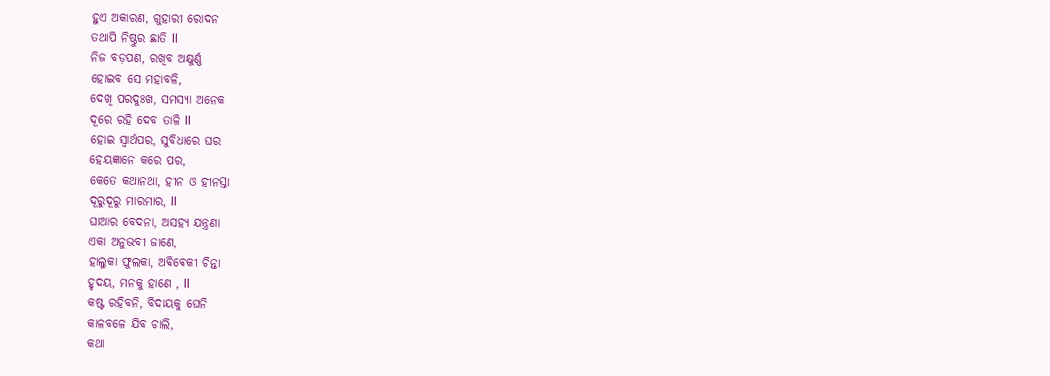ହୁଏ ଅକାରଣ, ଗୁହାରୀ ରୋଦନ
ତଥାପି ନିଷ୍ଠୁର ଛାତି ll
ନିଜ ବଡ଼ପଣ, ରଖିବ ଅକ୍ଷୁର୍ଣ୍ଣ
ହୋଇବ ସେ ମହାବଳି,
ଦେଖି ପରଦୁଃଖ, ସମସ୍ୟା ଅନେକ
ଦୂରେ ରହି ଦେବ ତାଳି ll
ହୋଇ ସ୍ୱାର୍ଥପର, ସୁବିଧାରେ ଘର
ହେୟଜ୍ଞାନେ କରେ ପର,
କେତେ କଥାନଥା, ହୀନ ଓ ହୀନସ୍ତା
ଦୂରୁଦୂରୁ ମାରମାର, ll
ଘାଆର ବେଦନା, ଅସହ୍ୟ ଯନ୍ତ୍ରଣା
ଏକା ଅନୁଭବୀ ଜାଣେ,
ହାଲୁକା ଫୁଲକା, ଅଵିଵେକୀ ଚିନ୍ତା
ହୃଦୟ, ମନକୁ ହାଣେ , ll
କଷ୍ଟ ରହିବନି, ବିଦାୟକୁ ଘେନି
କାଳବଳେ ଯିବ ଚାଲି,
କଥା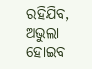ରହିଯିବ, ଅଭୁଲା ହୋଇବ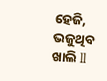ହେଜି, ଭଜୁଥିବ ଖାଲି ll